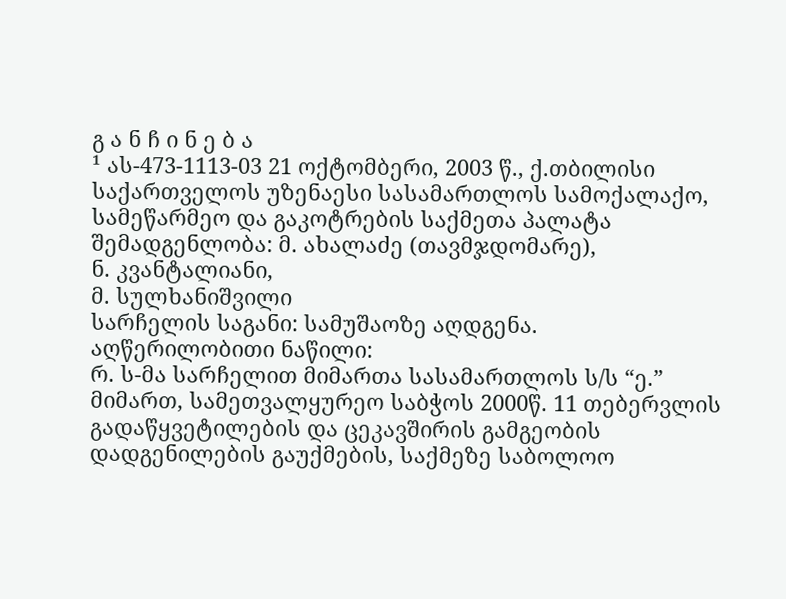გ ა ნ ჩ ი ნ ე ბ ა
¹ ას-473-1113-03 21 ოქტომბერი, 2003 წ., ქ.თბილისი
საქართველოს უზენაესი სასამართლოს სამოქალაქო, სამეწარმეო და გაკოტრების საქმეთა პალატა
შემადგენლობა: მ. ახალაძე (თავმჯდომარე),
ნ. კვანტალიანი,
მ. სულხანიშვილი
სარჩელის საგანი: სამუშაოზე აღდგენა.
აღწერილობითი ნაწილი:
რ. ს-მა სარჩელით მიმართა სასამართლოს ს/ს “ე.” მიმართ, სამეთვალყურეო საბჭოს 2000წ. 11 თებერვლის გადაწყვეტილების და ცეკავშირის გამგეობის დადგენილების გაუქმების, საქმეზე საბოლოო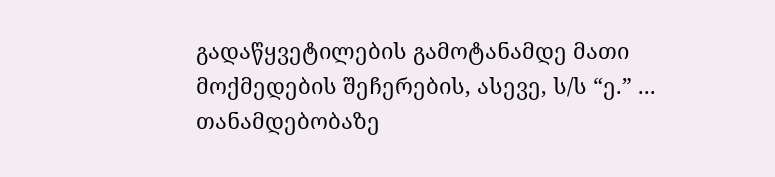გადაწყვეტილების გამოტანამდე მათი მოქმედების შეჩერების, ასევე, ს/ს “ე.” ... თანამდებობაზე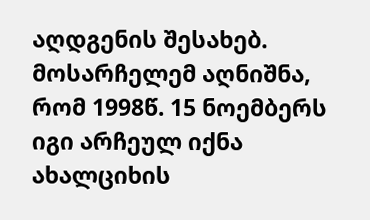აღდგენის შესახებ. მოსარჩელემ აღნიშნა, რომ 1998წ. 15 ნოემბერს იგი არჩეულ იქნა ახალციხის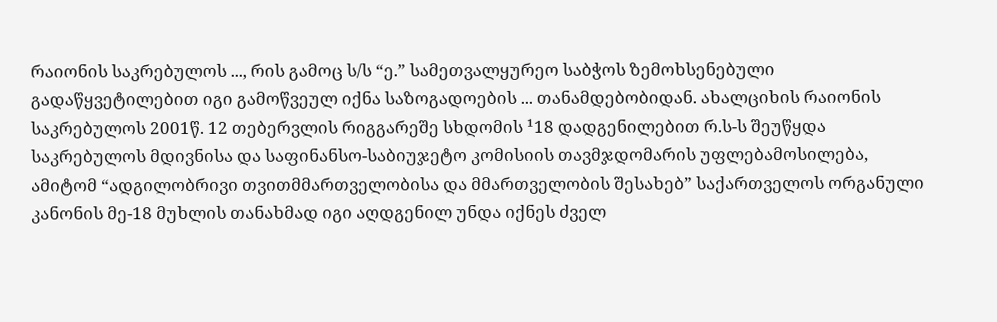რაიონის საკრებულოს ..., რის გამოც ს/ს “ე.” სამეთვალყურეო საბჭოს ზემოხსენებული გადაწყვეტილებით იგი გამოწვეულ იქნა საზოგადოების ... თანამდებობიდან. ახალციხის რაიონის საკრებულოს 2001წ. 12 თებერვლის რიგგარეშე სხდომის ¹18 დადგენილებით რ.ს-ს შეუწყდა საკრებულოს მდივნისა და საფინანსო-საბიუჯეტო კომისიის თავმჯდომარის უფლებამოსილება, ამიტომ “ადგილობრივი თვითმმართველობისა და მმართველობის შესახებ” საქართველოს ორგანული კანონის მე-18 მუხლის თანახმად იგი აღდგენილ უნდა იქნეს ძველ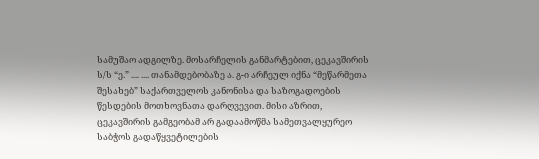სამუშაო ადგილზე. მოსარჩელის განმარტებით, ცეკავშირის ს/ს “ე.” .... .... თანამდებობაზე ა. გ-ი არჩეულ იქნა “მეწარმეთა შესახებ” საქართველოს კანონისა და საზოგადოების წესდების მოთხოვნათა დარღვევით. მისი აზრით, ცეკავშირის გამგეობამ არ გადაამოწმა სამეთვალყურეო საბჭოს გადაწყვეტილების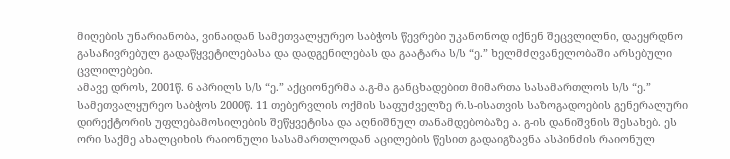მიღების უნარიანობა, ვინაიდან სამეთვალყურეო საბჭოს წევრები უკანონოდ იქნენ შეცვლილნი, დაეყრდნო გასაჩივრებულ გადაწყვეტილებასა და დადგენილებას და გაატარა ს/ს “ე.” ხელმძღვანელობაში არსებული ცვლილებები.
ამავე დროს, 2001წ. 6 აპრილს ს/ს “ე.” აქციონერმა ა.გ-მა განცხადებით მიმართა სასამართლოს ს/ს “ე.” სამეთვალყურეო საბჭოს 2000წ. 11 თებერვლის ოქმის საფუძველზე რ.ს-ისათვის საზოგადოების გენერალური დირექტორის უფლებამოსილების შეწყვეტისა და აღნიშნულ თანამდებობაზე ა. გ-ის დანიშვნის შესახებ. ეს ორი საქმე ახალციხის რაიონული სასამართლოდან აცილების წესით გადაიგზავნა ასპინძის რაიონულ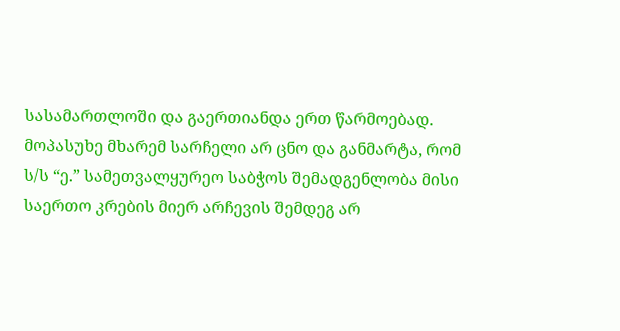სასამართლოში და გაერთიანდა ერთ წარმოებად.
მოპასუხე მხარემ სარჩელი არ ცნო და განმარტა, რომ ს/ს “ე.” სამეთვალყურეო საბჭოს შემადგენლობა მისი საერთო კრების მიერ არჩევის შემდეგ არ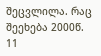შეცვლილა. რაც შეეხება 2000წ. 11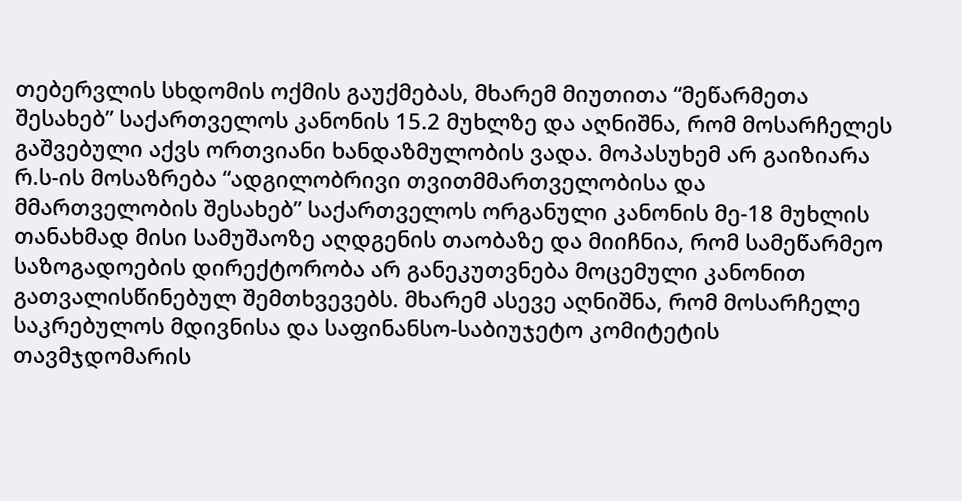თებერვლის სხდომის ოქმის გაუქმებას, მხარემ მიუთითა “მეწარმეთა შესახებ” საქართველოს კანონის 15.2 მუხლზე და აღნიშნა, რომ მოსარჩელეს გაშვებული აქვს ორთვიანი ხანდაზმულობის ვადა. მოპასუხემ არ გაიზიარა რ.ს-ის მოსაზრება “ადგილობრივი თვითმმართველობისა და მმართველობის შესახებ” საქართველოს ორგანული კანონის მე-18 მუხლის თანახმად მისი სამუშაოზე აღდგენის თაობაზე და მიიჩნია, რომ სამეწარმეო საზოგადოების დირექტორობა არ განეკუთვნება მოცემული კანონით გათვალისწინებულ შემთხვევებს. მხარემ ასევე აღნიშნა, რომ მოსარჩელე საკრებულოს მდივნისა და საფინანსო-საბიუჯეტო კომიტეტის თავმჯდომარის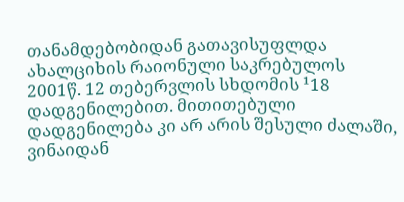თანამდებობიდან გათავისუფლდა ახალციხის რაიონული საკრებულოს 2001წ. 12 თებერვლის სხდომის ¹18 დადგენილებით. მითითებული დადგენილება კი არ არის შესული ძალაში, ვინაიდან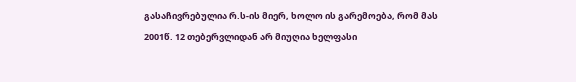გასაჩივრებულია რ.ს-ის მიერ, ხოლო ის გარემოება, რომ მას 2001წ. 12 თებერვლიდან არ მიუღია ხელფასი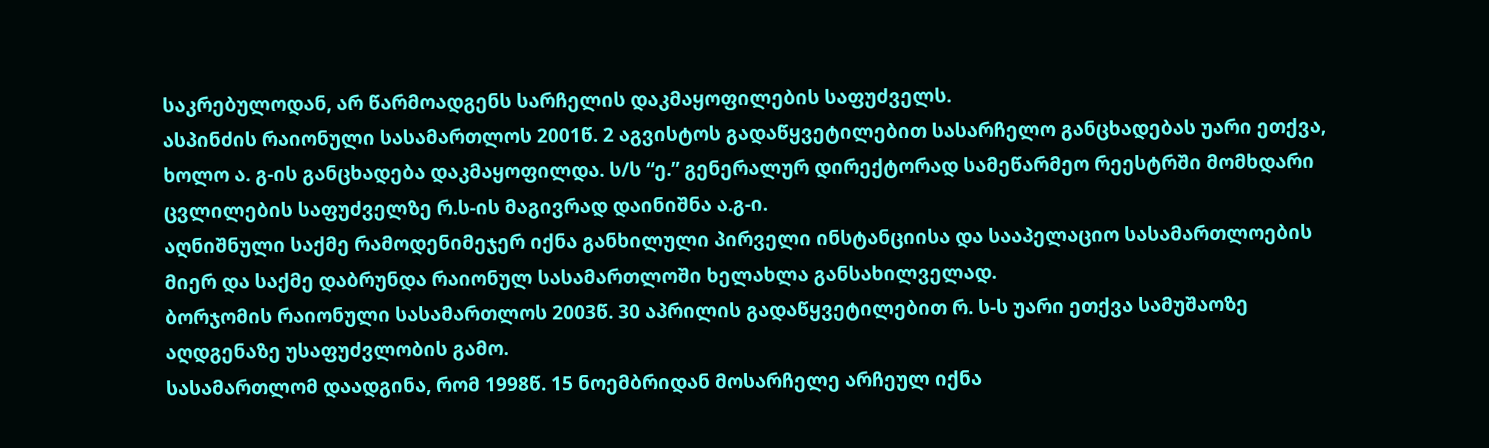საკრებულოდან, არ წარმოადგენს სარჩელის დაკმაყოფილების საფუძველს.
ასპინძის რაიონული სასამართლოს 2001წ. 2 აგვისტოს გადაწყვეტილებით სასარჩელო განცხადებას უარი ეთქვა, ხოლო ა. გ-ის განცხადება დაკმაყოფილდა. ს/ს “ე.” გენერალურ დირექტორად სამეწარმეო რეესტრში მომხდარი ცვლილების საფუძველზე რ.ს-ის მაგივრად დაინიშნა ა.გ-ი.
აღნიშნული საქმე რამოდენიმეჯერ იქნა განხილული პირველი ინსტანციისა და სააპელაციო სასამართლოების მიერ და საქმე დაბრუნდა რაიონულ სასამართლოში ხელახლა განსახილველად.
ბორჯომის რაიონული სასამართლოს 2003წ. 30 აპრილის გადაწყვეტილებით რ. ს-ს უარი ეთქვა სამუშაოზე აღდგენაზე უსაფუძვლობის გამო.
სასამართლომ დაადგინა, რომ 1998წ. 15 ნოემბრიდან მოსარჩელე არჩეულ იქნა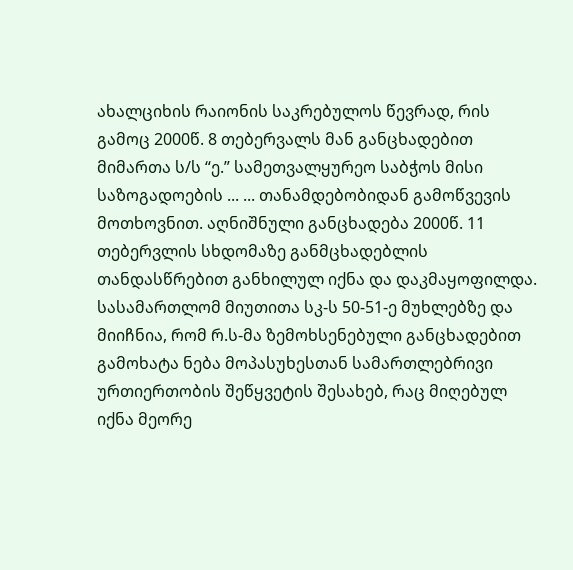ახალციხის რაიონის საკრებულოს წევრად, რის გამოც 2000წ. 8 თებერვალს მან განცხადებით მიმართა ს/ს “ე.” სამეთვალყურეო საბჭოს მისი საზოგადოების ... ... თანამდებობიდან გამოწვევის მოთხოვნით. აღნიშნული განცხადება 2000წ. 11 თებერვლის სხდომაზე განმცხადებლის თანდასწრებით განხილულ იქნა და დაკმაყოფილდა.
სასამართლომ მიუთითა სკ-ს 50-51-ე მუხლებზე და მიიჩნია, რომ რ.ს-მა ზემოხსენებული განცხადებით გამოხატა ნება მოპასუხესთან სამართლებრივი ურთიერთობის შეწყვეტის შესახებ, რაც მიღებულ იქნა მეორე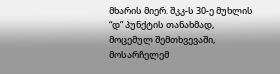მხარის მიერ. შკკ-ს 30-ე მუხლის “დ” პუნქტის თანახმად, მოცემულ შემთხვევაში, მოსარჩელემ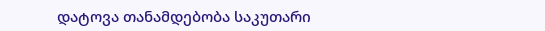დატოვა თანამდებობა საკუთარი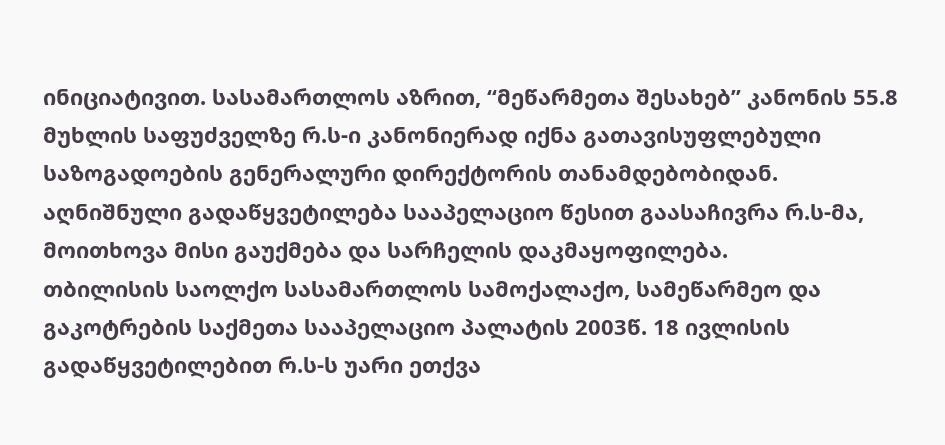ინიციატივით. სასამართლოს აზრით, “მეწარმეთა შესახებ” კანონის 55.8 მუხლის საფუძველზე რ.ს-ი კანონიერად იქნა გათავისუფლებული საზოგადოების გენერალური დირექტორის თანამდებობიდან.
აღნიშნული გადაწყვეტილება სააპელაციო წესით გაასაჩივრა რ.ს-მა, მოითხოვა მისი გაუქმება და სარჩელის დაკმაყოფილება.
თბილისის საოლქო სასამართლოს სამოქალაქო, სამეწარმეო და გაკოტრების საქმეთა სააპელაციო პალატის 2003წ. 18 ივლისის გადაწყვეტილებით რ.ს-ს უარი ეთქვა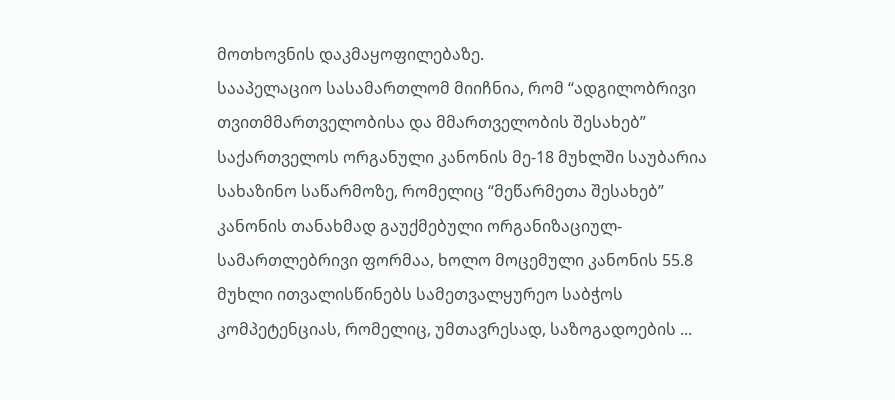მოთხოვნის დაკმაყოფილებაზე.
სააპელაციო სასამართლომ მიიჩნია, რომ “ადგილობრივი თვითმმართველობისა და მმართველობის შესახებ” საქართველოს ორგანული კანონის მე-18 მუხლში საუბარია სახაზინო საწარმოზე, რომელიც “მეწარმეთა შესახებ” კანონის თანახმად გაუქმებული ორგანიზაციულ-სამართლებრივი ფორმაა, ხოლო მოცემული კანონის 55.8 მუხლი ითვალისწინებს სამეთვალყურეო საბჭოს კომპეტენციას, რომელიც, უმთავრესად, საზოგადოების ...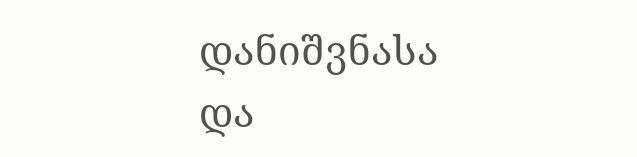დანიშვნასა და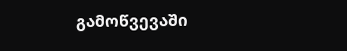გამოწვევაში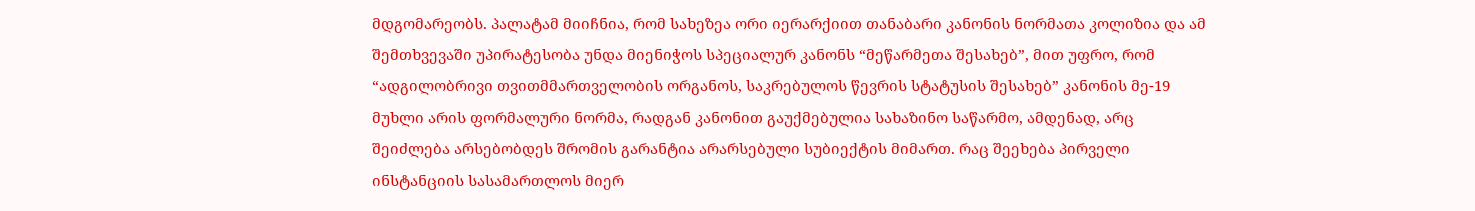მდგომარეობს. პალატამ მიიჩნია, რომ სახეზეა ორი იერარქიით თანაბარი კანონის ნორმათა კოლიზია და ამ შემთხვევაში უპირატესობა უნდა მიენიჭოს სპეციალურ კანონს “მეწარმეთა შესახებ”, მით უფრო, რომ “ადგილობრივი თვითმმართველობის ორგანოს, საკრებულოს წევრის სტატუსის შესახებ” კანონის მე-19 მუხლი არის ფორმალური ნორმა, რადგან კანონით გაუქმებულია სახაზინო საწარმო, ამდენად, არც შეიძლება არსებობდეს შრომის გარანტია არარსებული სუბიექტის მიმართ. რაც შეეხება პირველი ინსტანციის სასამართლოს მიერ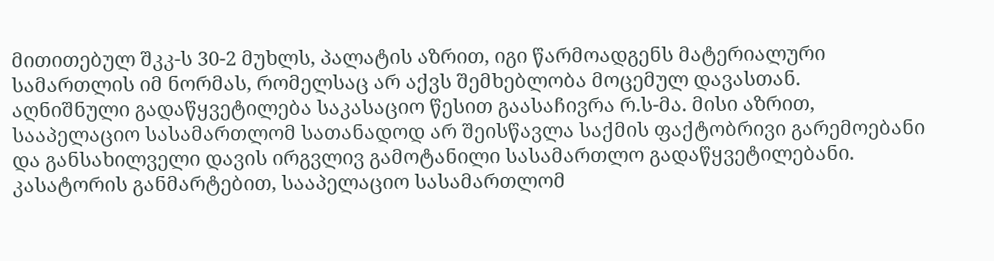მითითებულ შკკ-ს 30-2 მუხლს, პალატის აზრით, იგი წარმოადგენს მატერიალური სამართლის იმ ნორმას, რომელსაც არ აქვს შემხებლობა მოცემულ დავასთან.
აღნიშნული გადაწყვეტილება საკასაციო წესით გაასაჩივრა რ.ს-მა. მისი აზრით, სააპელაციო სასამართლომ სათანადოდ არ შეისწავლა საქმის ფაქტობრივი გარემოებანი და განსახილველი დავის ირგვლივ გამოტანილი სასამართლო გადაწყვეტილებანი. კასატორის განმარტებით, სააპელაციო სასამართლომ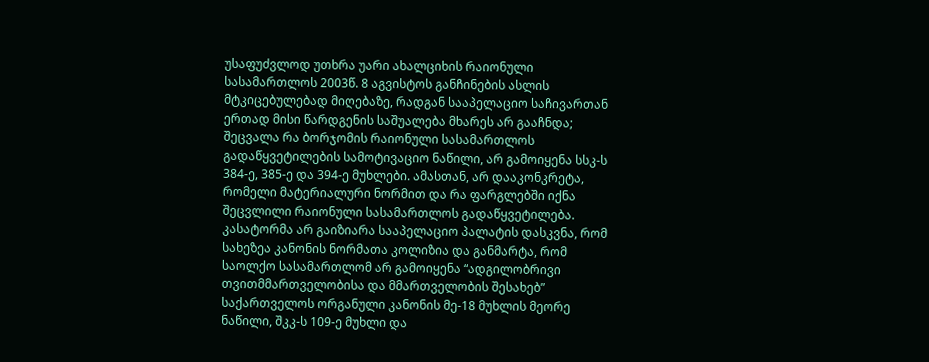უსაფუძვლოდ უთხრა უარი ახალციხის რაიონული სასამართლოს 2003წ. 8 აგვისტოს განჩინების ასლის მტკიცებულებად მიღებაზე, რადგან სააპელაციო საჩივართან ერთად მისი წარდგენის საშუალება მხარეს არ გააჩნდა; შეცვალა რა ბორჯომის რაიონული სასამართლოს გადაწყვეტილების სამოტივაციო ნაწილი, არ გამოიყენა სსკ-ს 384-ე, 385-ე და 394-ე მუხლები. ამასთან, არ დააკონკრეტა, რომელი მატერიალური ნორმით და რა ფარგლებში იქნა შეცვლილი რაიონული სასამართლოს გადაწყვეტილება. კასატორმა არ გაიზიარა სააპელაციო პალატის დასკვნა, რომ სახეზეა კანონის ნორმათა კოლიზია და განმარტა, რომ საოლქო სასამართლომ არ გამოიყენა “ადგილობრივი თვითმმართველობისა და მმართველობის შესახებ” საქართველოს ორგანული კანონის მე-18 მუხლის მეორე ნაწილი, შკკ-ს 109-ე მუხლი და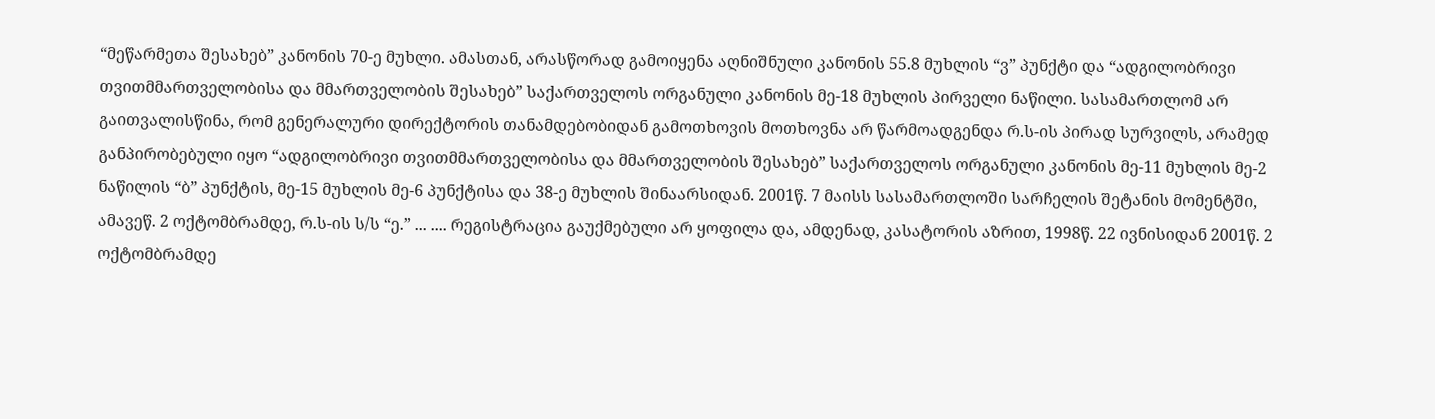“მეწარმეთა შესახებ” კანონის 70-ე მუხლი. ამასთან, არასწორად გამოიყენა აღნიშნული კანონის 55.8 მუხლის “ვ” პუნქტი და “ადგილობრივი თვითმმართველობისა და მმართველობის შესახებ” საქართველოს ორგანული კანონის მე-18 მუხლის პირველი ნაწილი. სასამართლომ არ გაითვალისწინა, რომ გენერალური დირექტორის თანამდებობიდან გამოთხოვის მოთხოვნა არ წარმოადგენდა რ.ს-ის პირად სურვილს, არამედ განპირობებული იყო “ადგილობრივი თვითმმართველობისა და მმართველობის შესახებ” საქართველოს ორგანული კანონის მე-11 მუხლის მე-2 ნაწილის “ბ” პუნქტის, მე-15 მუხლის მე-6 პუნქტისა და 38-ე მუხლის შინაარსიდან. 2001წ. 7 მაისს სასამართლოში სარჩელის შეტანის მომენტში, ამავეწ. 2 ოქტომბრამდე, რ.ს-ის ს/ს “ე.” ... .... რეგისტრაცია გაუქმებული არ ყოფილა და, ამდენად, კასატორის აზრით, 1998წ. 22 ივნისიდან 2001წ. 2 ოქტომბრამდე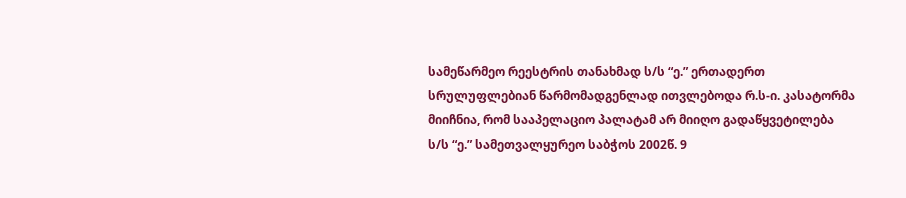სამეწარმეო რეესტრის თანახმად ს/ს “ე.” ერთადერთ სრულუფლებიან წარმომადგენლად ითვლებოდა რ.ს-ი. კასატორმა მიიჩნია, რომ სააპელაციო პალატამ არ მიიღო გადაწყვეტილება ს/ს “ე.” სამეთვალყურეო საბჭოს 2002წ. 9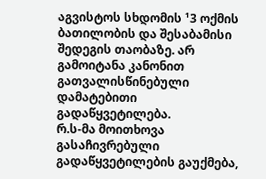აგვისტოს სხდომის ¹3 ოქმის ბათილობის და შესაბამისი შედეგის თაობაზე. არ გამოიტანა კანონით გათვალისწინებული დამატებითი გადაწყვეტილება.
რ.ს-მა მოითხოვა გასაჩივრებული გადაწყვეტილების გაუქმება,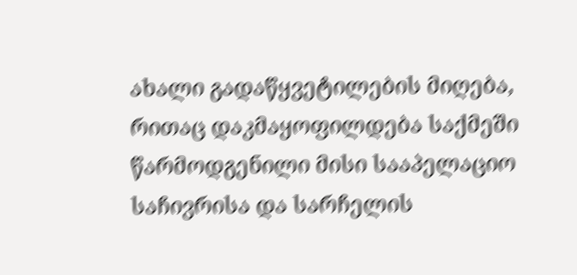ახალი გადაწყვეტილების მიღება, რითაც დაკმაყოფილდება საქმეში წარმოდგენილი მისი სააპელაციო საჩივრისა და სარჩელის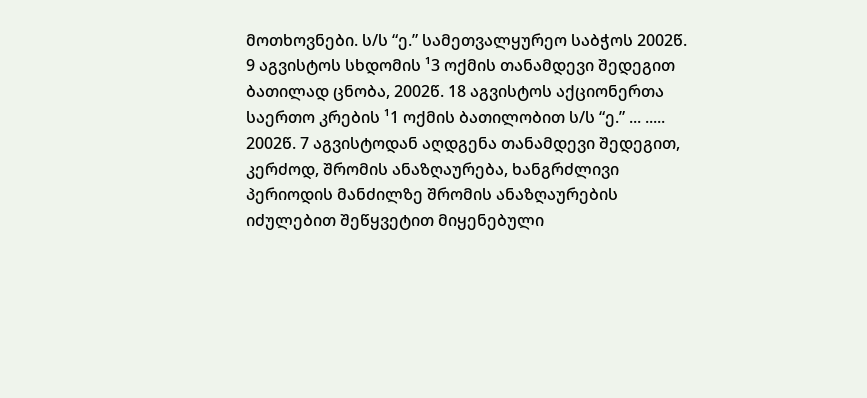მოთხოვნები. ს/ს “ე.” სამეთვალყურეო საბჭოს 2002წ. 9 აგვისტოს სხდომის ¹3 ოქმის თანამდევი შედეგით ბათილად ცნობა, 2002წ. 18 აგვისტოს აქციონერთა საერთო კრების ¹1 ოქმის ბათილობით ს/ს “ე.” ... ..... 2002წ. 7 აგვისტოდან აღდგენა თანამდევი შედეგით, კერძოდ, შრომის ანაზღაურება, ხანგრძლივი პერიოდის მანძილზე შრომის ანაზღაურების იძულებით შეწყვეტით მიყენებული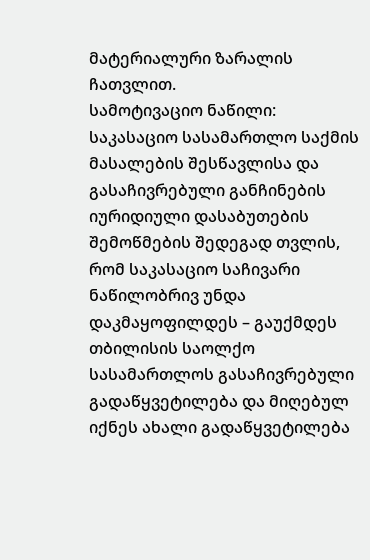მატერიალური ზარალის ჩათვლით.
სამოტივაციო ნაწილი:
საკასაციო სასამართლო საქმის მასალების შესწავლისა და გასაჩივრებული განჩინების იურიდიული დასაბუთების შემოწმების შედეგად თვლის, რომ საკასაციო საჩივარი ნაწილობრივ უნდა დაკმაყოფილდეს – გაუქმდეს თბილისის საოლქო სასამართლოს გასაჩივრებული გადაწყვეტილება და მიღებულ იქნეს ახალი გადაწყვეტილება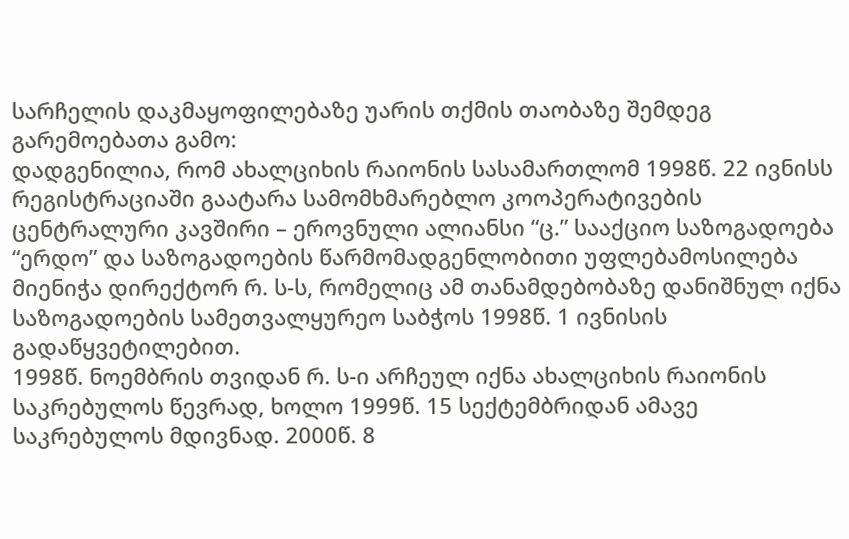სარჩელის დაკმაყოფილებაზე უარის თქმის თაობაზე შემდეგ გარემოებათა გამო:
დადგენილია, რომ ახალციხის რაიონის სასამართლომ 1998წ. 22 ივნისს რეგისტრაციაში გაატარა სამომხმარებლო კოოპერატივების ცენტრალური კავშირი – ეროვნული ალიანსი “ც.” სააქციო საზოგადოება “ერდო” და საზოგადოების წარმომადგენლობითი უფლებამოსილება მიენიჭა დირექტორ რ. ს-ს, რომელიც ამ თანამდებობაზე დანიშნულ იქნა საზოგადოების სამეთვალყურეო საბჭოს 1998წ. 1 ივნისის გადაწყვეტილებით.
1998წ. ნოემბრის თვიდან რ. ს-ი არჩეულ იქნა ახალციხის რაიონის საკრებულოს წევრად, ხოლო 1999წ. 15 სექტემბრიდან ამავე საკრებულოს მდივნად. 2000წ. 8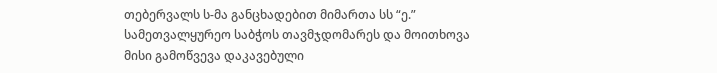თებერვალს ს-მა განცხადებით მიმართა სს “ე.” სამეთვალყურეო საბჭოს თავმჯდომარეს და მოითხოვა მისი გამოწვევა დაკავებული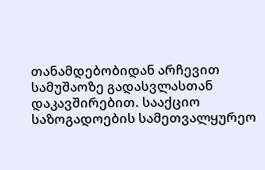თანამდებობიდან არჩევით სამუშაოზე გადასვლასთან დაკავშირებით. სააქციო საზოგადოების სამეთვალყურეო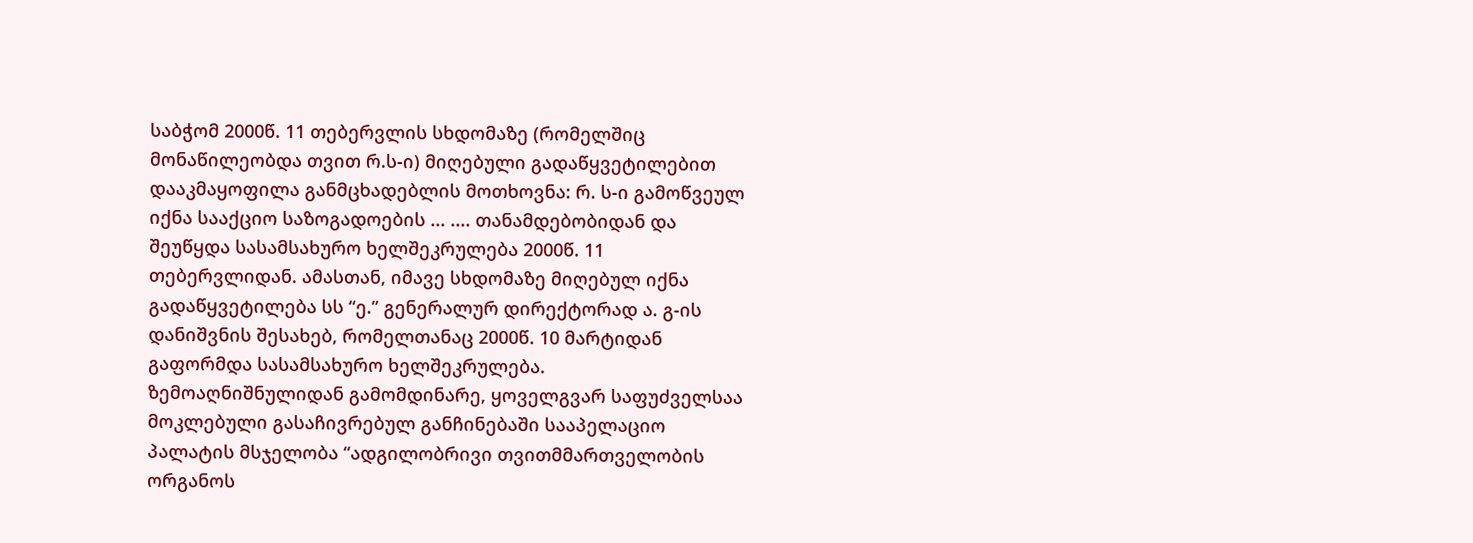საბჭომ 2000წ. 11 თებერვლის სხდომაზე (რომელშიც მონაწილეობდა თვით რ.ს-ი) მიღებული გადაწყვეტილებით დააკმაყოფილა განმცხადებლის მოთხოვნა: რ. ს-ი გამოწვეულ იქნა სააქციო საზოგადოების ... .... თანამდებობიდან და შეუწყდა სასამსახურო ხელშეკრულება 2000წ. 11 თებერვლიდან. ამასთან, იმავე სხდომაზე მიღებულ იქნა გადაწყვეტილება სს “ე.” გენერალურ დირექტორად ა. გ-ის დანიშვნის შესახებ, რომელთანაც 2000წ. 10 მარტიდან გაფორმდა სასამსახურო ხელშეკრულება.
ზემოაღნიშნულიდან გამომდინარე, ყოველგვარ საფუძველსაა მოკლებული გასაჩივრებულ განჩინებაში სააპელაციო პალატის მსჯელობა “ადგილობრივი თვითმმართველობის ორგანოს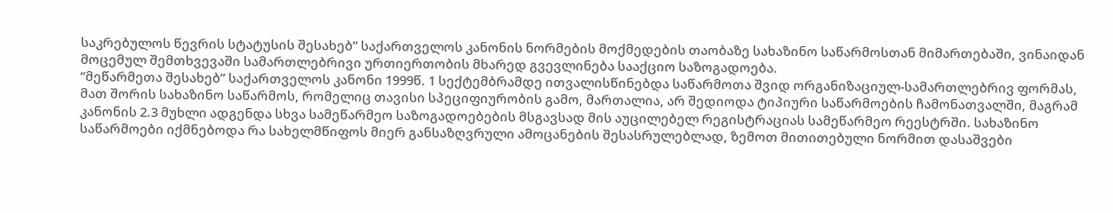საკრებულოს წევრის სტატუსის შესახებ” საქართველოს კანონის ნორმების მოქმედების თაობაზე სახაზინო საწარმოსთან მიმართებაში, ვინაიდან მოცემულ შემთხვევაში სამართლებრივი ურთიერთობის მხარედ გვევლინება სააქციო საზოგადოება.
“მეწარმეთა შესახებ” საქართველოს კანონი 1999წ. 1 სექტემბრამდე ითვალისწინებდა საწარმოთა შვიდ ორგანიზაციულ-სამართლებრივ ფორმას, მათ შორის სახაზინო საწარმოს, რომელიც თავისი სპეციფიურობის გამო, მართალია, არ შედიოდა ტიპიური საწარმოების ჩამონათვალში, მაგრამ კანონის 2.3 მუხლი ადგენდა სხვა სამეწარმეო საზოგადოებების მსგავსად მის აუცილებელ რეგისტრაციას სამეწარმეო რეესტრში. სახაზინო საწარმოები იქმნებოდა რა სახელმწიფოს მიერ განსაზღვრული ამოცანების შესასრულებლად, ზემოთ მითითებული ნორმით დასაშვები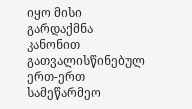იყო მისი გარდაქმნა კანონით გათვალისწინებულ ერთ-ერთ სამეწარმეო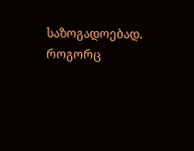საზოგადოებად.
როგორც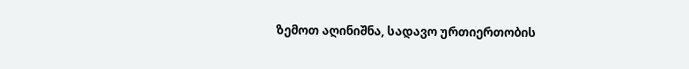ზემოთ აღინიშნა, სადავო ურთიერთობის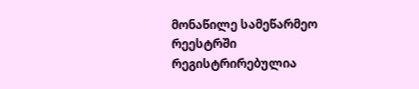მონაწილე სამეწარმეო რეესტრში რეგისტრირებულია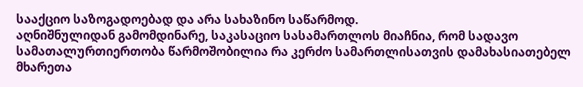სააქციო საზოგადოებად და არა სახაზინო საწარმოდ.
აღნიშნულიდან გამომდინარე, საკასაციო სასამართლოს მიაჩნია, რომ სადავო სამათალურთიერთობა წარმოშობილია რა კერძო სამართლისათვის დამახასიათებელ მხარეთა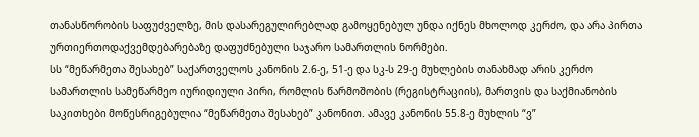თანასწორობის საფუძველზე, მის დასარეგულირებლად გამოყენებულ უნდა იქნეს მხოლოდ კერძო, და არა პირთა ურთიერთოდაქვემდებარებაზე დაფუძნებული საჯარო სამართლის ნორმები.
სს “მეწარმეთა შესახებ” საქართველოს კანონის 2.6-ე, 51-ე და სკ-ს 29-ე მუხლების თანახმად არის კერძო სამართლის სამეწარმეო იურიდიული პირი, რომლის წარმოშობის (რეგისტრაციის), მართვის და საქმიანობის საკითხები მოწესრიგებულია “მეწარმეთა შესახებ” კანონით. ამავე კანონის 55.8-ე მუხლის “ვ”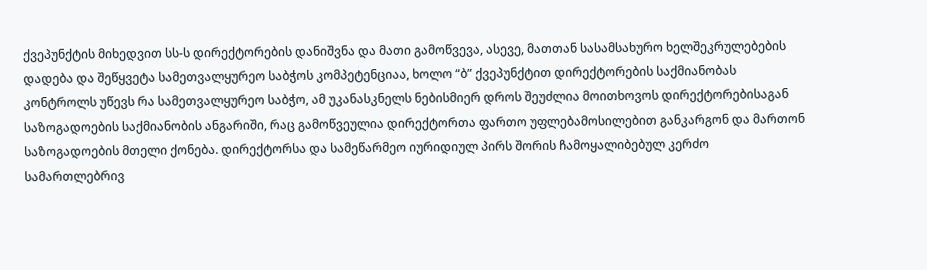ქვეპუნქტის მიხედვით სს-ს დირექტორების დანიშვნა და მათი გამოწვევა, ასევე, მათთან სასამსახურო ხელშეკრულებების დადება და შეწყვეტა სამეთვალყურეო საბჭოს კომპეტენციაა, ხოლო “ბ” ქვეპუნქტით დირექტორების საქმიანობას კონტროლს უწევს რა სამეთვალყურეო საბჭო, ამ უკანასკნელს ნებისმიერ დროს შეუძლია მოითხოვოს დირექტორებისაგან საზოგადოების საქმიანობის ანგარიში, რაც გამოწვეულია დირექტორთა ფართო უფლებამოსილებით განკარგონ და მართონ საზოგადოების მთელი ქონება. დირექტორსა და სამეწარმეო იურიდიულ პირს შორის ჩამოყალიბებულ კერძო სამართლებრივ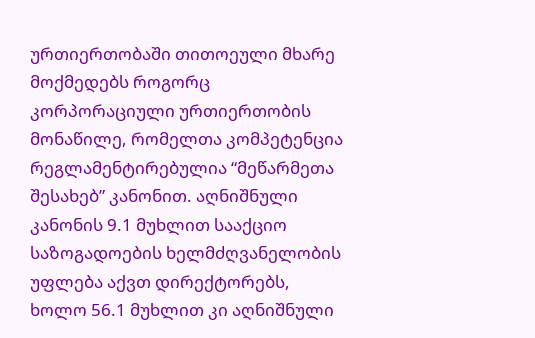ურთიერთობაში თითოეული მხარე მოქმედებს როგორც კორპორაციული ურთიერთობის მონაწილე, რომელთა კომპეტენცია რეგლამენტირებულია “მეწარმეთა შესახებ” კანონით. აღნიშნული კანონის 9.1 მუხლით სააქციო საზოგადოების ხელმძღვანელობის უფლება აქვთ დირექტორებს, ხოლო 56.1 მუხლით კი აღნიშნული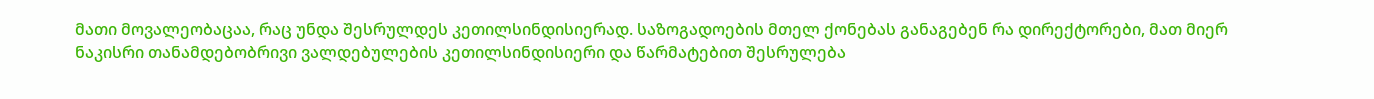მათი მოვალეობაცაა, რაც უნდა შესრულდეს კეთილსინდისიერად. საზოგადოების მთელ ქონებას განაგებენ რა დირექტორები, მათ მიერ ნაკისრი თანამდებობრივი ვალდებულების კეთილსინდისიერი და წარმატებით შესრულება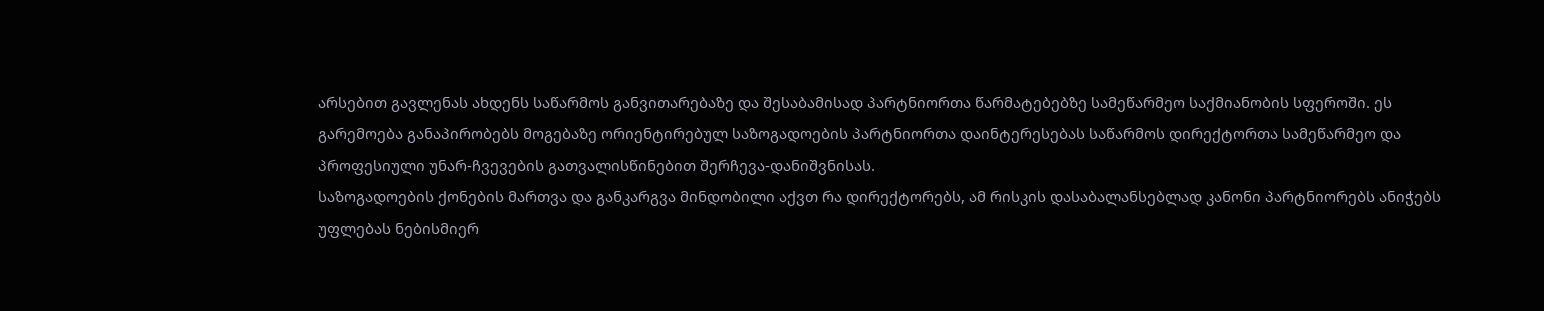არსებით გავლენას ახდენს საწარმოს განვითარებაზე და შესაბამისად პარტნიორთა წარმატებებზე სამეწარმეო საქმიანობის სფეროში. ეს გარემოება განაპირობებს მოგებაზე ორიენტირებულ საზოგადოების პარტნიორთა დაინტერესებას საწარმოს დირექტორთა სამეწარმეო და პროფესიული უნარ-ჩვევების გათვალისწინებით შერჩევა-დანიშვნისას.
საზოგადოების ქონების მართვა და განკარგვა მინდობილი აქვთ რა დირექტორებს, ამ რისკის დასაბალანსებლად კანონი პარტნიორებს ანიჭებს უფლებას ნებისმიერ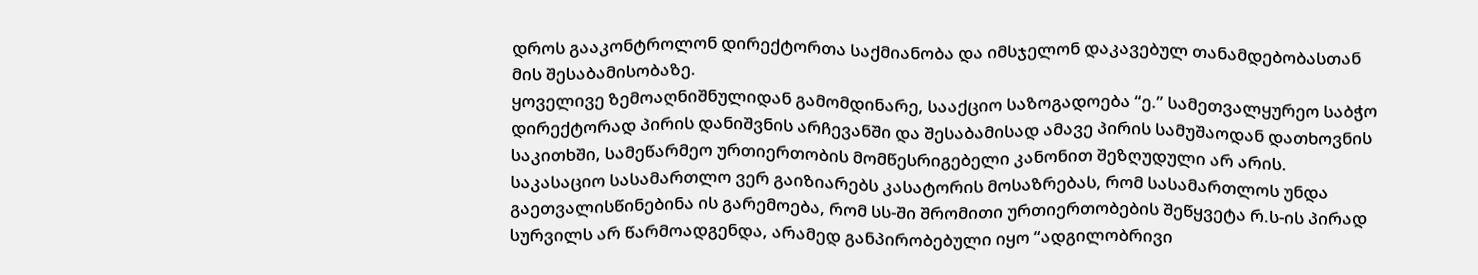დროს გააკონტროლონ დირექტორთა საქმიანობა და იმსჯელონ დაკავებულ თანამდებობასთან მის შესაბამისობაზე.
ყოველივე ზემოაღნიშნულიდან გამომდინარე, სააქციო საზოგადოება “ე.” სამეთვალყურეო საბჭო დირექტორად პირის დანიშვნის არჩევანში და შესაბამისად ამავე პირის სამუშაოდან დათხოვნის საკითხში, სამეწარმეო ურთიერთობის მომწესრიგებელი კანონით შეზღუდული არ არის.
საკასაციო სასამართლო ვერ გაიზიარებს კასატორის მოსაზრებას, რომ სასამართლოს უნდა გაეთვალისწინებინა ის გარემოება, რომ სს-ში შრომითი ურთიერთობების შეწყვეტა რ.ს-ის პირად სურვილს არ წარმოადგენდა, არამედ განპირობებული იყო “ადგილობრივი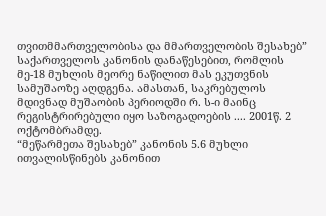თვითმმართველობისა და მმართველობის შესახებ” საქართველოს კანონის დანაწესებით, რომლის მე-18 მუხლის მეორე ნაწილით მას ეკუთვნის სამუშაოზე აღდგენა. ამასთან, საკრებულოს მდივნად მუშაობის პერიოდში რ. ს-ი მაინც რეგისტრირებული იყო საზოგადოების .... 2001წ. 2 ოქტომბრამდე.
“მეწარმეთა შესახებ” კანონის 5.6 მუხლი ითვალისწინებს კანონით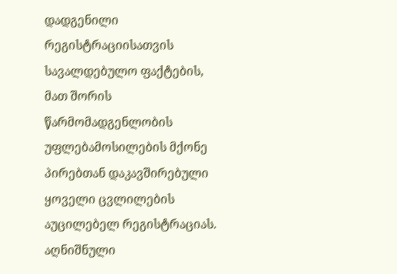დადგენილი რეგისტრაციისათვის სავალდებულო ფაქტების, მათ შორის წარმომადგენლობის უფლებამოსილების მქონე პირებთან დაკავშირებული ყოველი ცვლილების აუცილებელ რეგისტრაციას. აღნიშნული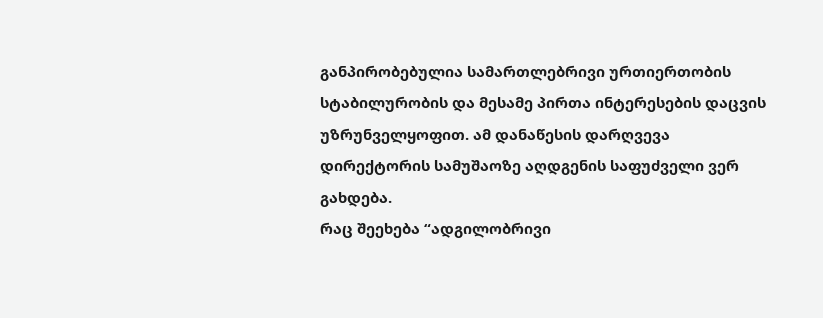განპირობებულია სამართლებრივი ურთიერთობის სტაბილურობის და მესამე პირთა ინტერესების დაცვის უზრუნველყოფით. ამ დანაწესის დარღვევა დირექტორის სამუშაოზე აღდგენის საფუძველი ვერ გახდება.
რაც შეეხება “ადგილობრივი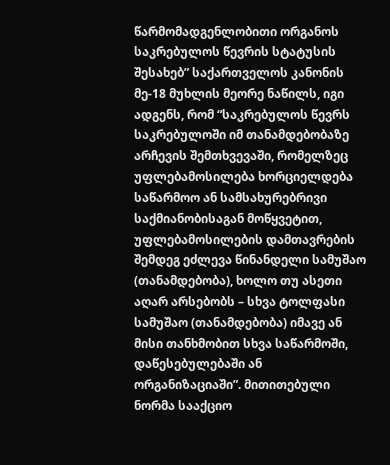წარმომადგენლობითი ორგანოს საკრებულოს წევრის სტატუსის შესახებ” საქართველოს კანონის მე-18 მუხლის მეორე ნაწილს, იგი ადგენს, რომ “საკრებულოს წევრს საკრებულოში იმ თანამდებობაზე არჩევის შემთხვევაში, რომელზეც უფლებამოსილება ხორციელდება საწარმოო ან სამსახურებრივი საქმიანობისაგან მოწყვეტით, უფლებამოსილების დამთავრების შემდეგ ეძლევა წინანდელი სამუშაო (თანამდებობა), ხოლო თუ ასეთი აღარ არსებობს – სხვა ტოლფასი სამუშაო (თანამდებობა) იმავე ან მისი თანხმობით სხვა საწარმოში, დაწესებულებაში ან ორგანიზაციაში”. მითითებული ნორმა სააქციო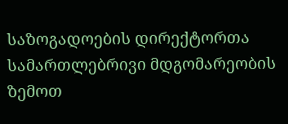საზოგადოების დირექტორთა სამართლებრივი მდგომარეობის ზემოთ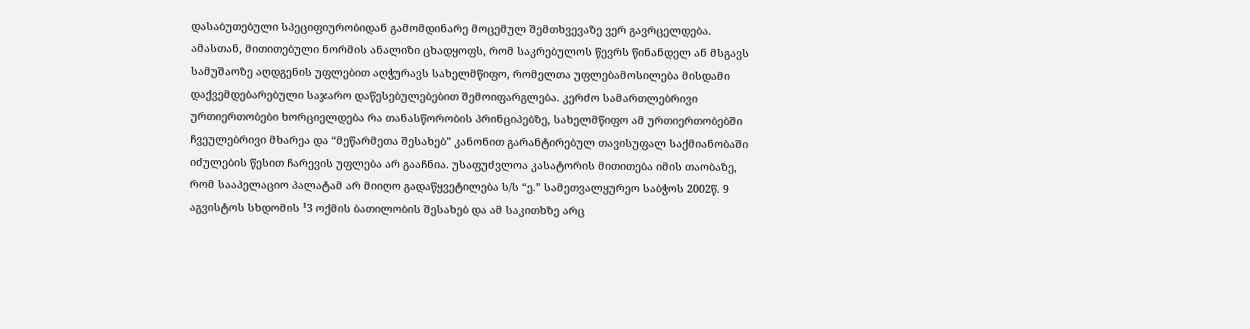დასაბუთებული სპეციფიურობიდან გამომდინარე მოცემულ შემთხვევაზე ვერ გავრცელდება.
ამასთან, მითითებული ნორმის ანალიზი ცხადყოფს, რომ საკრებულოს წევრს წინანდელ ან მსგავს სამუშაოზე აღდგენის უფლებით აღჭურავს სახელმწიფო, რომელთა უფლებამოსილება მისდამი დაქვემდებარებული საჯარო დაწესებულებებით შემოიფარგლება. კერძო სამართლებრივი ურთიერთობები ხორციელდება რა თანასწორობის პრინციპებზე, სახელმწიფო ამ ურთიერთობებში ჩვეულებრივი მხარეა და “მეწარმეთა შესახებ” კანონით გარანტირებულ თავისუფალ საქმიანობაში იძულების წესით ჩარევის უფლება არ გააჩნია. უსაფუძვლოა კასატორის მითითება იმის თაობაზე, რომ სააპელაციო პალატამ არ მიიღო გადაწყვეტილება ს/ს “ე.” სამეთვალყურეო საბჭოს 2002წ. 9 აგვისტოს სხდომის ¹3 ოქმის ბათილობის შესახებ და ამ საკითხზე არც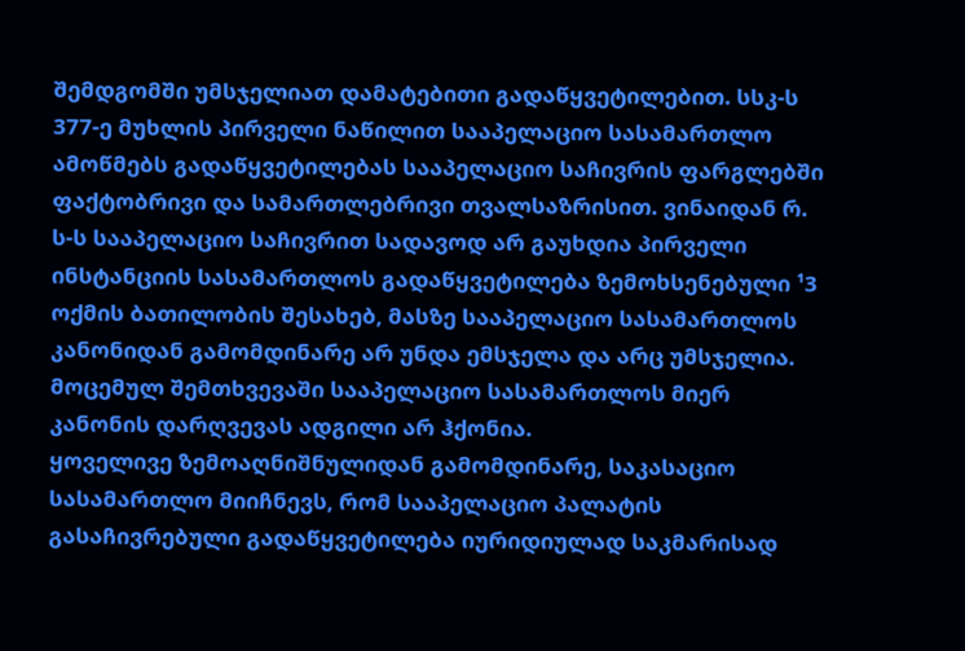შემდგომში უმსჯელიათ დამატებითი გადაწყვეტილებით. სსკ-ს 377-ე მუხლის პირველი ნაწილით სააპელაციო სასამართლო ამოწმებს გადაწყვეტილებას სააპელაციო საჩივრის ფარგლებში ფაქტობრივი და სამართლებრივი თვალსაზრისით. ვინაიდან რ. ს-ს სააპელაციო საჩივრით სადავოდ არ გაუხდია პირველი ინსტანციის სასამართლოს გადაწყვეტილება ზემოხსენებული ¹3 ოქმის ბათილობის შესახებ, მასზე სააპელაციო სასამართლოს კანონიდან გამომდინარე არ უნდა ემსჯელა და არც უმსჯელია. მოცემულ შემთხვევაში სააპელაციო სასამართლოს მიერ კანონის დარღვევას ადგილი არ ჰქონია.
ყოველივე ზემოაღნიშნულიდან გამომდინარე, საკასაციო სასამართლო მიიჩნევს, რომ სააპელაციო პალატის გასაჩივრებული გადაწყვეტილება იურიდიულად საკმარისად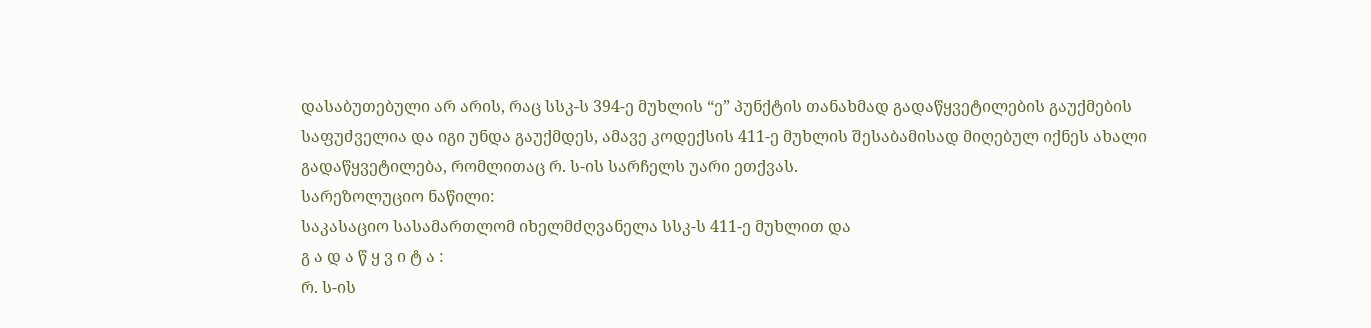დასაბუთებული არ არის, რაც სსკ-ს 394-ე მუხლის “ე” პუნქტის თანახმად გადაწყვეტილების გაუქმების საფუძველია და იგი უნდა გაუქმდეს, ამავე კოდექსის 411-ე მუხლის შესაბამისად მიღებულ იქნეს ახალი გადაწყვეტილება, რომლითაც რ. ს-ის სარჩელს უარი ეთქვას.
სარეზოლუციო ნაწილი:
საკასაციო სასამართლომ იხელმძღვანელა სსკ-ს 411-ე მუხლით და
გ ა დ ა წ ყ ვ ი ტ ა :
რ. ს-ის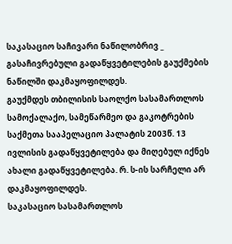საკასაციო საჩივარი ნაწილობრივ _ გასაჩივრებული გადაწყვეტილების გაუქმების ნაწილში დაკმაყოფილდეს.
გაუქმდეს თბილისის საოლქო სასამართლოს სამოქალაქო, სამეწარმეო და გაკოტრების საქმეთა სააპელაციო პალატის 2003წ. 13 ივლისის გადაწყვეტილება და მიღებულ იქნეს ახალი გადაწყვეტილება. რ. ს-ის სარჩელი არ დაკმაყოფილდეს.
საკასაციო სასამართლოს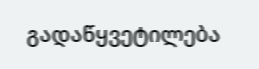გადაწყვეტილება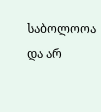საბოლოოა და არ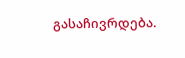გასაჩივრდება.